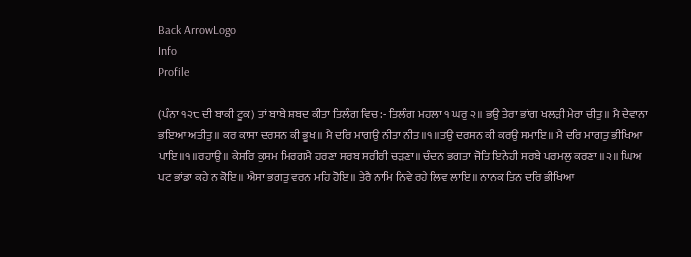Back ArrowLogo
Info
Profile

(ਪੰਨਾ ੧੨੮ ਦੀ ਬਾਕੀ ਟੂਕ) ਤਾਂ ਬਾਬੇ ਸ਼ਬਦ ਕੀਤਾ ਤਿਲੰਗ ਵਿਚ:- ਤਿਲੰਗ ਮਹਲਾ ੧ ਘਰੁ ੨॥ ਭਉ ਤੇਰਾ ਭਾਂਗ ਖਲੜੀ ਮੇਰਾ ਚੀਤੁ॥ ਮੈ ਦੇਵਾਨਾ ਭਇਆ ਅਤੀਤੁ॥ ਕਰ ਕਾਸਾ ਦਰਸਨ ਕੀ ਭੂਖ॥ ਮੈ ਦਰਿ ਮਾਗਉ ਨੀਤਾ ਨੀਤ॥੧॥ਤਉ ਦਰਸਨ ਕੀ ਕਰਉ ਸਮਾਇ॥ ਮੈ ਦਰਿ ਮਾਗਤੁ ਭੀਖਿਆ ਪਾਇ॥੧॥ਰਹਾਉ॥ ਕੇਸਰਿ ਕੁਸਮ ਮਿਰਗਮੈ ਹਰਣਾ ਸਰਬ ਸਰੀਰੀ ਚੜਣਾ॥ ਚੰਦਨ ਭਗਤਾ ਜੋਤਿ ਇਨੇਹੀ ਸਰਬੇ ਪਰਮਲੁ ਕਰਣਾ ॥੨॥ ਘਿਅ ਪਟ ਭਾਂਡਾ ਕਹੇ ਨ ਕੋਇ॥ ਐਸਾ ਭਗਤੁ ਵਰਨ ਮਹਿ ਹੋਇ॥ ਤੇਰੈ ਨਾਮਿ ਨਿਵੇ ਰਹੇ ਲਿਵ ਲਾਇ॥ ਨਾਨਕ ਤਿਨ ਦਰਿ ਭੀਖਿਆ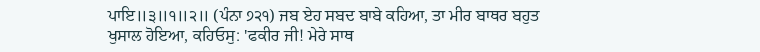ਪਾਇ॥੩॥੧॥੨॥ (ਪੰਨਾ ੭੨੧) ਜਬ ਏਹ ਸਬਦ ਬਾਬੇ ਕਹਿਆ, ਤਾ ਮੀਰ ਬਾਥਰ ਬਹੁਤ ਖੁਸਾਲ ਹੋਇਆ, ਕਹਿਓਸੁ: 'ਫਕੀਰ ਜੀ! ਮੇਰੇ ਸਾਥ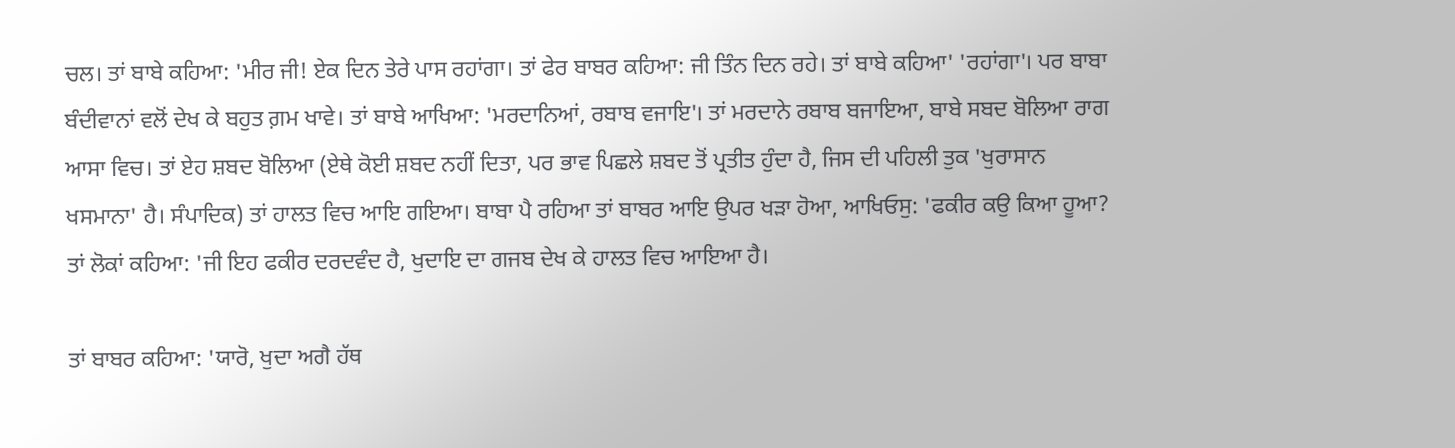ਚਲ। ਤਾਂ ਬਾਬੇ ਕਹਿਆ: 'ਮੀਰ ਜੀ! ਏਕ ਦਿਨ ਤੇਰੇ ਪਾਸ ਰਹਾਂਗਾ। ਤਾਂ ਫੇਰ ਬਾਬਰ ਕਹਿਆ: ਜੀ ਤਿੰਨ ਦਿਨ ਰਹੇ। ਤਾਂ ਬਾਬੇ ਕਹਿਆ' 'ਰਹਾਂਗਾ'। ਪਰ ਬਾਬਾ ਬੰਦੀਵਾਨਾਂ ਵਲੋਂ ਦੇਖ ਕੇ ਬਹੁਤ ਗ਼ਮ ਖਾਵੇ। ਤਾਂ ਬਾਬੇ ਆਖਿਆ: 'ਮਰਦਾਨਿਆਂ, ਰਬਾਬ ਵਜਾਇ'। ਤਾਂ ਮਰਦਾਨੇ ਰਬਾਬ ਬਜਾਇਆ, ਬਾਬੇ ਸਬਦ ਬੋਲਿਆ ਰਾਗ ਆਸਾ ਵਿਚ। ਤਾਂ ਏਹ ਸ਼ਬਦ ਬੋਲਿਆ (ਏਥੇ ਕੋਈ ਸ਼ਬਦ ਨਹੀਂ ਦਿਤਾ, ਪਰ ਭਾਵ ਪਿਛਲੇ ਸ਼ਬਦ ਤੋਂ ਪ੍ਰਤੀਤ ਹੁੰਦਾ ਹੈ, ਜਿਸ ਦੀ ਪਹਿਲੀ ਤੁਕ 'ਖੁਰਾਸਾਨ ਖਸਮਾਨਾ' ਹੈ। ਸੰਪਾਦਿਕ) ਤਾਂ ਹਾਲਤ ਵਿਚ ਆਇ ਗਇਆ। ਬਾਬਾ ਪੈ ਰਹਿਆ ਤਾਂ ਬਾਬਰ ਆਇ ਉਪਰ ਖੜਾ ਹੋਆ, ਆਖਿਓਸੁ: 'ਫਕੀਰ ਕਉ ਕਿਆ ਹੂਆ? ਤਾਂ ਲੋਕਾਂ ਕਹਿਆ: 'ਜੀ ਇਹ ਫਕੀਰ ਦਰਦਵੰਦ ਹੈ, ਖੁਦਾਇ ਦਾ ਗਜਬ ਦੇਖ ਕੇ ਹਾਲਤ ਵਿਚ ਆਇਆ ਹੈ।

ਤਾਂ ਬਾਬਰ ਕਹਿਆ: 'ਯਾਰੋ, ਖੁਦਾ ਅਗੈ ਹੱਥ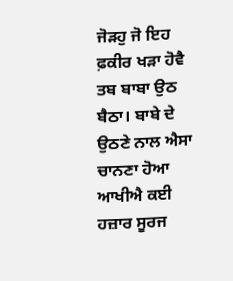ਜੋੜਹੁ ਜੋ ਇਹ ਫ਼ਕੀਰ ਖੜਾ ਹੋਵੈ ਤਬ ਬਾਬਾ ਉਠ ਬੈਠਾ। ਬਾਬੇ ਦੇ ਉਠਣੇ ਨਾਲ ਐਸਾ ਚਾਨਣਾ ਹੋਆ ਆਖੀਐ ਕਈ ਹਜ਼ਾਰ ਸੂਰਜ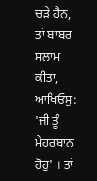ਚੜੇ ਹੈਨ, ਤਾਂ ਬਾਬਰ ਸਲਾਮ ਕੀਤਾ, ਆਖਿਓਸੁ: 'ਜੀ ਤੂੰ ਮੇਹਰਬਾਨ ਹੋਹੁ' । ਤਾਂ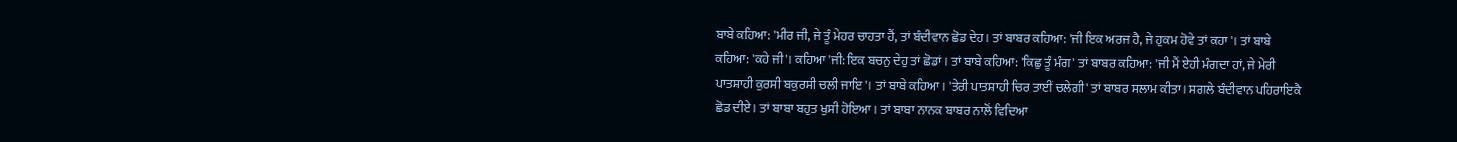ਬਾਬੇ ਕਹਿਆ: 'ਮੀਰ ਜੀ, ਜੇ ਤੂੰ ਮੇਹਰ ਚਾਹਤਾ ਹੈਂ, ਤਾਂ ਬੰਦੀਵਾਨ ਛੋਡ ਦੇਹ। ਤਾਂ ਬਾਬਰ ਕਹਿਆ: 'ਜੀ ਇਕ ਅਰਜ ਹੈ, ਜੇ ਹੁਕਮ ਹੋਵੇ ਤਾਂ ਕਹਾ'। ਤਾਂ ਬਾਬੇ ਕਹਿਆ: 'ਕਹੇ ਜੀ'। ਕਹਿਆ 'ਜੀ: ਇਕ ਬਚਨੁ ਦੇਹੁ ਤਾਂ ਛੋਡਾਂ । ਤਾਂ ਬਾਬੇ ਕਹਿਆ: 'ਕਿਛੁ ਤੂੰ ਮੰਗ' ਤਾਂ ਬਾਬਰ ਕਹਿਆ: 'ਜੀ ਮੈਂ ਏਹੀ ਮੰਗਦਾ ਹਾਂ, ਜੇ ਮੇਰੀ ਪਾਤਸ਼ਾਹੀ ਕੁਰਸੀ ਬਕੁਰਸੀ ਚਲੀ ਜਾਇ'। ਤਾਂ ਬਾਬੇ ਕਹਿਆ। 'ਤੇਰੀ ਪਾਤਸ਼ਾਹੀ ਚਿਰ ਤਾਈਂ ਚਲੇਗੀ' ਤਾਂ ਬਾਬਰ ਸਲਾਮ ਕੀਤਾ। ਸਗਲੇ ਬੰਦੀਵਾਨ ਪਹਿਰਾਇਕੈ ਛੋਡ ਦੀਏ। ਤਾਂ ਬਾਬਾ ਬਹੁਤ ਖੁਸੀ ਹੋਇਆ। ਤਾਂ ਬਾਬਾ ਨਾਨਕ ਬਾਬਰ ਨਾਲੋਂ ਵਿਦਿਆ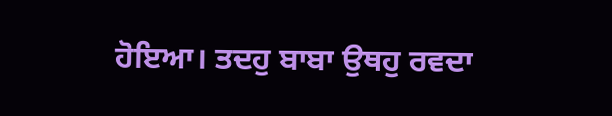ਹੋਇਆ। ਤਦਹੁ ਬਾਬਾ ਉਥਹੁ ਰਵਦਾ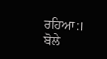ਰਹਿਆ:। ਬੋਲੇ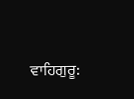ਵਾਹਿਗੁਰੂ: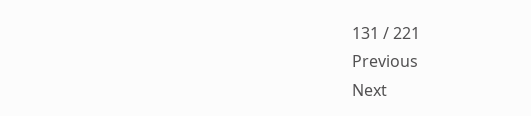131 / 221
Previous
Next